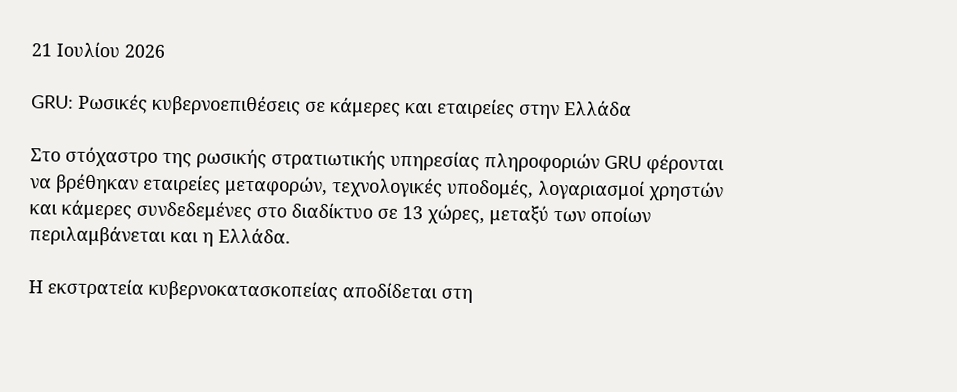21 Ιουλίου 2026

GRU: Ρωσικές κυβερνοεπιθέσεις σε κάμερες και εταιρείες στην Ελλάδα

Στο στόχαστρο της ρωσικής στρατιωτικής υπηρεσίας πληροφοριών GRU φέρονται να βρέθηκαν εταιρείες μεταφορών, τεχνολογικές υποδομές, λογαριασμοί χρηστών και κάμερες συνδεδεμένες στο διαδίκτυο σε 13 χώρες, μεταξύ των οποίων περιλαμβάνεται και η Ελλάδα.

Η εκστρατεία κυβερνοκατασκοπείας αποδίδεται στη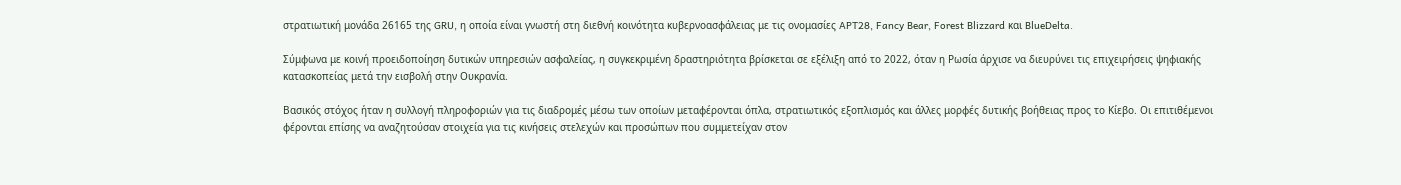στρατιωτική μονάδα 26165 της GRU, η οποία είναι γνωστή στη διεθνή κοινότητα κυβερνοασφάλειας με τις ονομασίες APT28, Fancy Bear, Forest Blizzard και BlueDelta.

Σύμφωνα με κοινή προειδοποίηση δυτικών υπηρεσιών ασφαλείας, η συγκεκριμένη δραστηριότητα βρίσκεται σε εξέλιξη από το 2022, όταν η Ρωσία άρχισε να διευρύνει τις επιχειρήσεις ψηφιακής κατασκοπείας μετά την εισβολή στην Ουκρανία.

Βασικός στόχος ήταν η συλλογή πληροφοριών για τις διαδρομές μέσω των οποίων μεταφέρονται όπλα, στρατιωτικός εξοπλισμός και άλλες μορφές δυτικής βοήθειας προς το Κίεβο. Οι επιτιθέμενοι φέρονται επίσης να αναζητούσαν στοιχεία για τις κινήσεις στελεχών και προσώπων που συμμετείχαν στον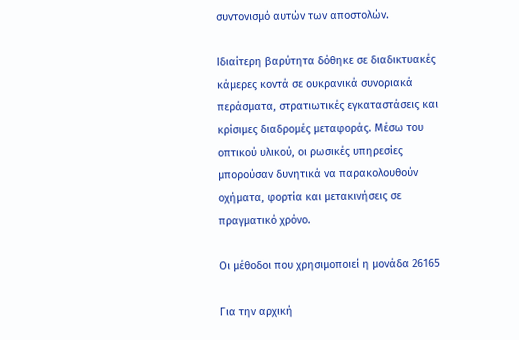συντονισμό αυτών των αποστολών.

Ιδιαίτερη βαρύτητα δόθηκε σε διαδικτυακές κάμερες κοντά σε ουκρανικά συνοριακά περάσματα, στρατιωτικές εγκαταστάσεις και κρίσιμες διαδρομές μεταφοράς. Μέσω του οπτικού υλικού, οι ρωσικές υπηρεσίες μπορούσαν δυνητικά να παρακολουθούν οχήματα, φορτία και μετακινήσεις σε πραγματικό χρόνο.

Οι μέθοδοι που χρησιμοποιεί η μονάδα 26165

Για την αρχική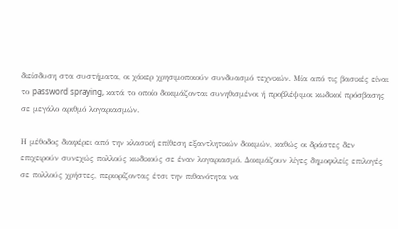διείσδυση στα συστήματα, οι χάκερ χρησιμοποιούν συνδυασμό τεχνικών. Μία από τις βασικές είναι το password spraying, κατά το οποίο δοκιμάζονται συνηθισμένοι ή προβλέψιμοι κωδικοί πρόσβασης σε μεγάλο αριθμό λογαριασμών.

Η μέθοδος διαφέρει από την κλασική επίθεση εξαντλητικών δοκιμών, καθώς οι δράστες δεν επιχειρούν συνεχώς πολλούς κωδικούς σε έναν λογαριασμό. Δοκιμάζουν λίγες δημοφιλείς επιλογές σε πολλούς χρήστες, περιορίζοντας έτσι την πιθανότητα να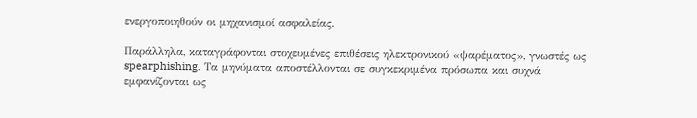ενεργοποιηθούν οι μηχανισμοί ασφαλείας.

Παράλληλα, καταγράφονται στοχευμένες επιθέσεις ηλεκτρονικού «ψαρέματος», γνωστές ως spearphishing. Τα μηνύματα αποστέλλονται σε συγκεκριμένα πρόσωπα και συχνά εμφανίζονται ως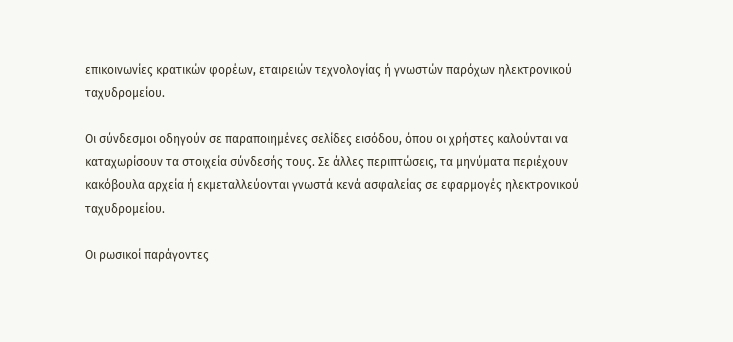επικοινωνίες κρατικών φορέων, εταιρειών τεχνολογίας ή γνωστών παρόχων ηλεκτρονικού ταχυδρομείου.

Οι σύνδεσμοι οδηγούν σε παραποιημένες σελίδες εισόδου, όπου οι χρήστες καλούνται να καταχωρίσουν τα στοιχεία σύνδεσής τους. Σε άλλες περιπτώσεις, τα μηνύματα περιέχουν κακόβουλα αρχεία ή εκμεταλλεύονται γνωστά κενά ασφαλείας σε εφαρμογές ηλεκτρονικού ταχυδρομείου.

Οι ρωσικοί παράγοντες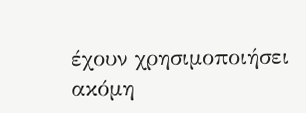έχουν χρησιμοποιήσει ακόμη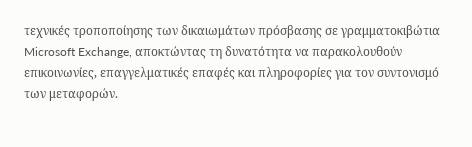τεχνικές τροποποίησης των δικαιωμάτων πρόσβασης σε γραμματοκιβώτια Microsoft Exchange, αποκτώντας τη δυνατότητα να παρακολουθούν επικοινωνίες, επαγγελματικές επαφές και πληροφορίες για τον συντονισμό των μεταφορών.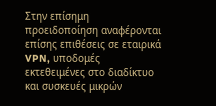Στην επίσημη προειδοποίηση αναφέρονται επίσης επιθέσεις σε εταιρικά VPN, υποδομές εκτεθειμένες στο διαδίκτυο και συσκευές μικρών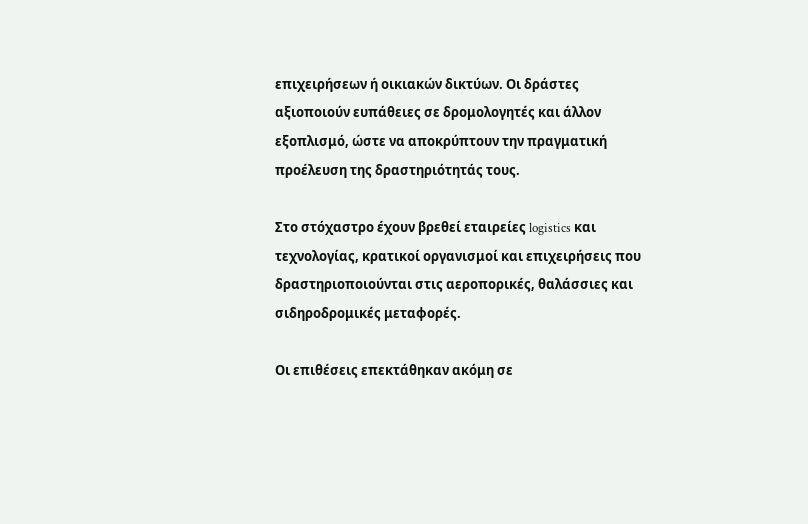επιχειρήσεων ή οικιακών δικτύων. Οι δράστες αξιοποιούν ευπάθειες σε δρομολογητές και άλλον εξοπλισμό, ώστε να αποκρύπτουν την πραγματική προέλευση της δραστηριότητάς τους.

Στο στόχαστρο έχουν βρεθεί εταιρείες logistics και τεχνολογίας, κρατικοί οργανισμοί και επιχειρήσεις που δραστηριοποιούνται στις αεροπορικές, θαλάσσιες και σιδηροδρομικές μεταφορές.

Οι επιθέσεις επεκτάθηκαν ακόμη σε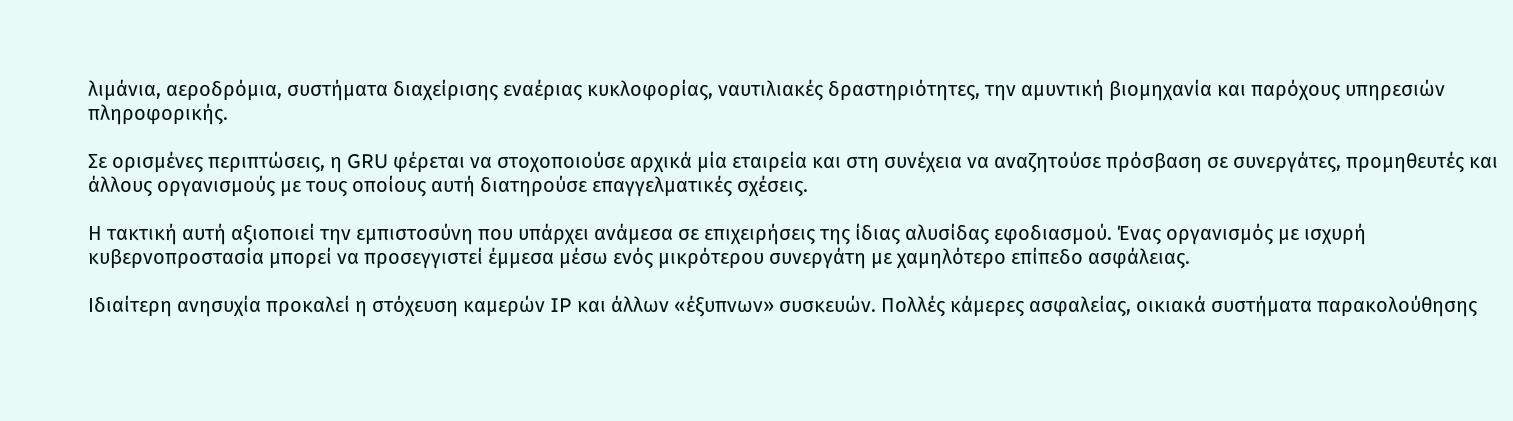λιμάνια, αεροδρόμια, συστήματα διαχείρισης εναέριας κυκλοφορίας, ναυτιλιακές δραστηριότητες, την αμυντική βιομηχανία και παρόχους υπηρεσιών πληροφορικής.

Σε ορισμένες περιπτώσεις, η GRU φέρεται να στοχοποιούσε αρχικά μία εταιρεία και στη συνέχεια να αναζητούσε πρόσβαση σε συνεργάτες, προμηθευτές και άλλους οργανισμούς με τους οποίους αυτή διατηρούσε επαγγελματικές σχέσεις.

Η τακτική αυτή αξιοποιεί την εμπιστοσύνη που υπάρχει ανάμεσα σε επιχειρήσεις της ίδιας αλυσίδας εφοδιασμού. Ένας οργανισμός με ισχυρή κυβερνοπροστασία μπορεί να προσεγγιστεί έμμεσα μέσω ενός μικρότερου συνεργάτη με χαμηλότερο επίπεδο ασφάλειας.

Ιδιαίτερη ανησυχία προκαλεί η στόχευση καμερών IP και άλλων «έξυπνων» συσκευών. Πολλές κάμερες ασφαλείας, οικιακά συστήματα παρακολούθησης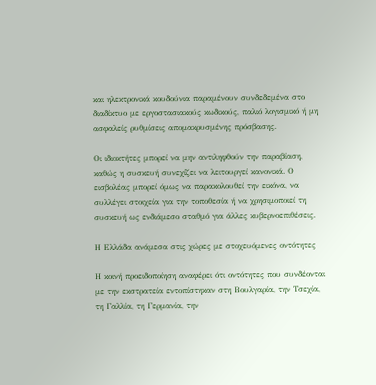και ηλεκτρονικά κουδούνια παραμένουν συνδεδεμένα στο διαδίκτυο με εργοστασιακούς κωδικούς, παλιό λογισμικό ή μη ασφαλείς ρυθμίσεις απομακρυσμένης πρόσβασης.

Οι ιδιοκτήτες μπορεί να μην αντιληφθούν την παραβίαση, καθώς η συσκευή συνεχίζει να λειτουργεί κανονικά. Ο εισβολέας μπορεί όμως να παρακολουθεί την εικόνα, να συλλέγει στοιχεία για την τοποθεσία ή να χρησιμοποιεί τη συσκευή ως ενδιάμεσο σταθμό για άλλες κυβερνοεπιθέσεις.

Η Ελλάδα ανάμεσα στις χώρες με στοχευόμενες οντότητες

Η κοινή προειδοποίηση αναφέρει ότι οντότητες που συνδέονται με την εκστρατεία εντοπίστηκαν στη Βουλγαρία, την Τσεχία, τη Γαλλία, τη Γερμανία, την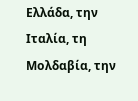Ελλάδα, την Ιταλία, τη Μολδαβία, την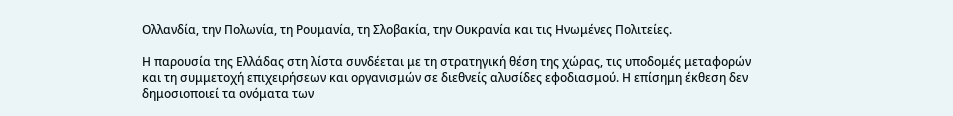Ολλανδία, την Πολωνία, τη Ρουμανία, τη Σλοβακία, την Ουκρανία και τις Ηνωμένες Πολιτείες.

Η παρουσία της Ελλάδας στη λίστα συνδέεται με τη στρατηγική θέση της χώρας, τις υποδομές μεταφορών και τη συμμετοχή επιχειρήσεων και οργανισμών σε διεθνείς αλυσίδες εφοδιασμού. Η επίσημη έκθεση δεν δημοσιοποιεί τα ονόματα των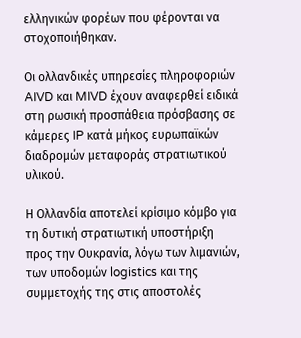ελληνικών φορέων που φέρονται να στοχοποιήθηκαν.

Οι ολλανδικές υπηρεσίες πληροφοριών AIVD και MIVD έχουν αναφερθεί ειδικά στη ρωσική προσπάθεια πρόσβασης σε κάμερες IP κατά μήκος ευρωπαϊκών διαδρομών μεταφοράς στρατιωτικού υλικού.

Η Ολλανδία αποτελεί κρίσιμο κόμβο για τη δυτική στρατιωτική υποστήριξη προς την Ουκρανία, λόγω των λιμανιών, των υποδομών logistics και της συμμετοχής της στις αποστολές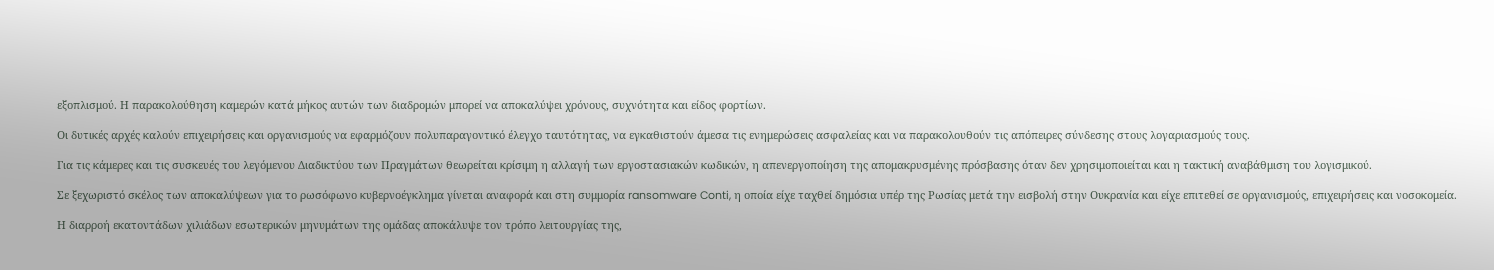εξοπλισμού. Η παρακολούθηση καμερών κατά μήκος αυτών των διαδρομών μπορεί να αποκαλύψει χρόνους, συχνότητα και είδος φορτίων.

Οι δυτικές αρχές καλούν επιχειρήσεις και οργανισμούς να εφαρμόζουν πολυπαραγοντικό έλεγχο ταυτότητας, να εγκαθιστούν άμεσα τις ενημερώσεις ασφαλείας και να παρακολουθούν τις απόπειρες σύνδεσης στους λογαριασμούς τους.

Για τις κάμερες και τις συσκευές του λεγόμενου Διαδικτύου των Πραγμάτων θεωρείται κρίσιμη η αλλαγή των εργοστασιακών κωδικών, η απενεργοποίηση της απομακρυσμένης πρόσβασης όταν δεν χρησιμοποιείται και η τακτική αναβάθμιση του λογισμικού.

Σε ξεχωριστό σκέλος των αποκαλύψεων για το ρωσόφωνο κυβερνοέγκλημα γίνεται αναφορά και στη συμμορία ransomware Conti, η οποία είχε ταχθεί δημόσια υπέρ της Ρωσίας μετά την εισβολή στην Ουκρανία και είχε επιτεθεί σε οργανισμούς, επιχειρήσεις και νοσοκομεία.

Η διαρροή εκατοντάδων χιλιάδων εσωτερικών μηνυμάτων της ομάδας αποκάλυψε τον τρόπο λειτουργίας της,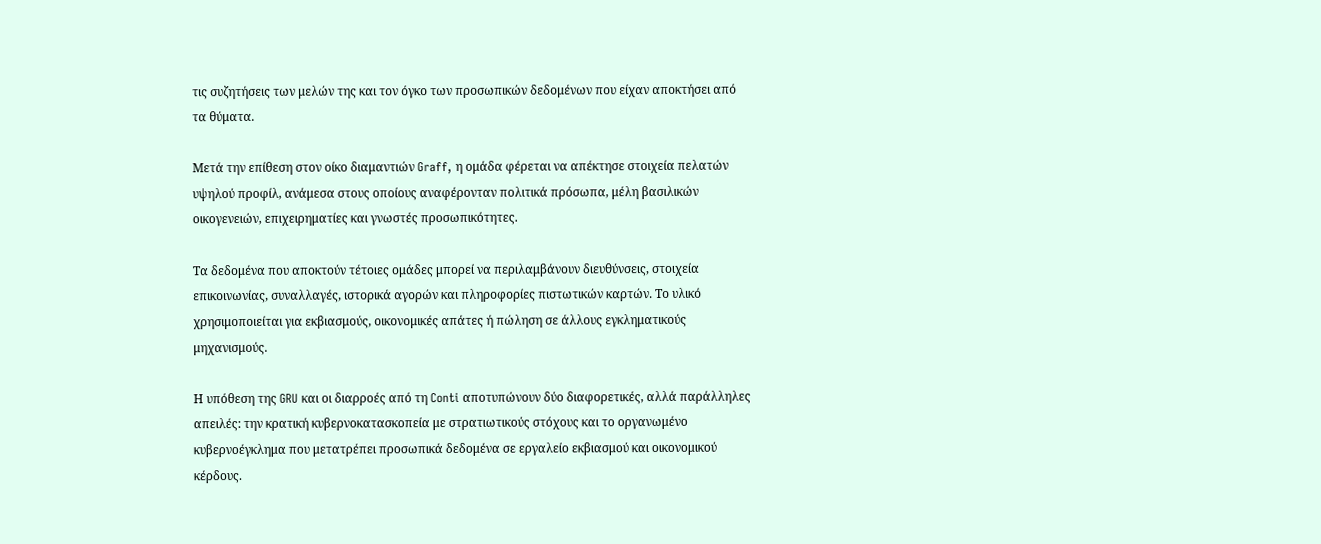τις συζητήσεις των μελών της και τον όγκο των προσωπικών δεδομένων που είχαν αποκτήσει από τα θύματα.

Μετά την επίθεση στον οίκο διαμαντιών Graff, η ομάδα φέρεται να απέκτησε στοιχεία πελατών υψηλού προφίλ, ανάμεσα στους οποίους αναφέρονταν πολιτικά πρόσωπα, μέλη βασιλικών οικογενειών, επιχειρηματίες και γνωστές προσωπικότητες.

Τα δεδομένα που αποκτούν τέτοιες ομάδες μπορεί να περιλαμβάνουν διευθύνσεις, στοιχεία επικοινωνίας, συναλλαγές, ιστορικά αγορών και πληροφορίες πιστωτικών καρτών. Το υλικό χρησιμοποιείται για εκβιασμούς, οικονομικές απάτες ή πώληση σε άλλους εγκληματικούς μηχανισμούς.

Η υπόθεση της GRU και οι διαρροές από τη Conti αποτυπώνουν δύο διαφορετικές, αλλά παράλληλες απειλές: την κρατική κυβερνοκατασκοπεία με στρατιωτικούς στόχους και το οργανωμένο κυβερνοέγκλημα που μετατρέπει προσωπικά δεδομένα σε εργαλείο εκβιασμού και οικονομικού κέρδους.